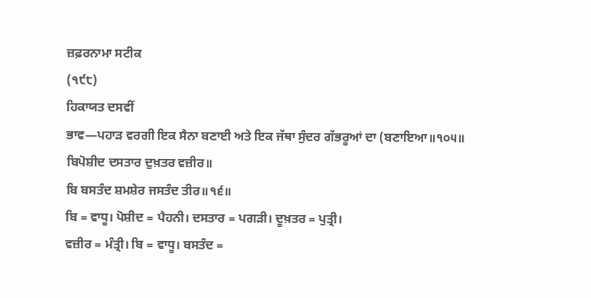ਜ਼ਫ਼ਰਨਾਮਾ ਸਟੀਕ
(੧੯੮)
ਹਿਕਾਯਤ ਦਸਵੀਂ
ਭਾਵ—ਪਹਾੜ ਵਰਗੀ ਇਕ ਸੈਨਾ ਬਣਾਈ ਅਤੇ ਇਕ ਜੱਥਾ ਸੁੰਦਰ ਗੱਭਰੂਆਂ ਦਾ (ਬਣਾਇਆ॥੧੦੫॥
ਬਿਪੋਸ਼ੀਦ ਦਸਤਾਰ ਦੁਖ਼ਤਰ ਵਜ਼ੀਰ॥
ਬਿ ਬਸਤੰਦ ਸ਼ਮਸ਼ੇਰ ਜਸਤੰਦ ਤੀਰ॥੧੬॥
ਬਿ = ਵਾਧੂ। ਪੋਸ਼ੀਦ = ਪੈਹਨੀ। ਦਸਤਾਰ = ਪਗੜੀ। ਦੂਖ਼ਤਰ = ਪੁਤ੍ਰੀ।
ਵਜ਼ੀਰ = ਮੰਤ੍ਰੀ। ਬਿ = ਵਾਧੂ। ਬਸਤੰਦ =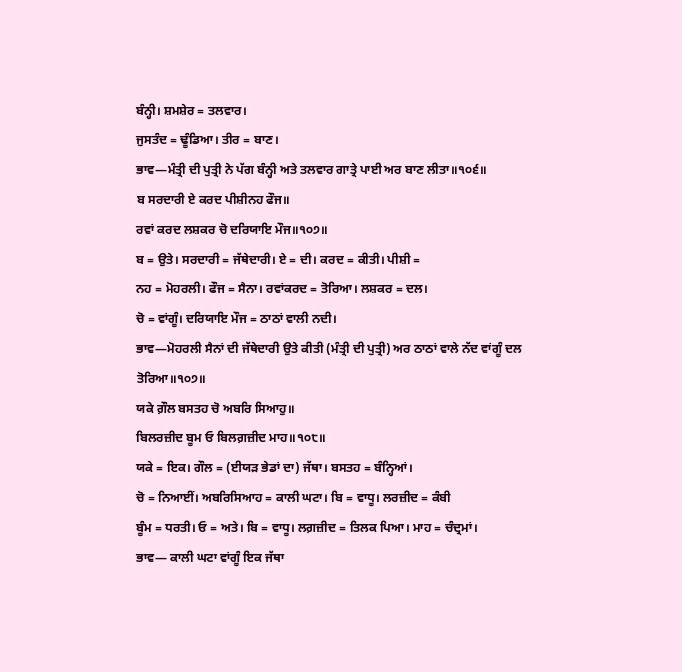ਬੰਨ੍ਹੀ। ਸ਼ਮਸ਼ੇਰ = ਤਲਵਾਰ।
ਜੁਸਤੰਦ = ਢੂੰਡਿਆ। ਤੀਰ = ਬਾਣ।
ਭਾਵ—ਮੰਤ੍ਰੀ ਦੀ ਪੁਤ੍ਰੀ ਨੇ ਪੱਗ ਬੰਨ੍ਹੀ ਅਤੇ ਤਲਵਾਰ ਗਾਤ੍ਰੇ ਪਾਈ ਅਰ ਬਾਣ ਲੀਤਾ॥੧੦੬॥
ਬ ਸਰਦਾਰੀ ਏ ਕਰਦ ਪੀਸ਼ੀਨਹ ਫੌਜ॥
ਰਵਾਂ ਕਰਦ ਲਸ਼ਕਰ ਚੋ ਦਰਿਯਾਇ ਮੌਜ॥੧੦੭॥
ਬ = ਉਤੇ। ਸਰਦਾਰੀ = ਜੱਥੇਦਾਰੀ। ਏ = ਦੀ। ਕਰਦ = ਕੀਤੀ। ਪੀਸ਼ੀ =
ਨਹ = ਮੋਹਰਲੀ। ਫੌਜ = ਸੈਨਾ। ਰਵਾਂਕਰਦ = ਤੋਰਿਆ। ਲਸ਼ਕਰ = ਦਲ।
ਚੋ = ਵਾਂਗੂੰ। ਦਰਿਯਾਇ ਮੌਜ = ਠਾਠਾਂ ਵਾਲੀ ਨਦੀ।
ਭਾਵ—ਮੋਹਰਲੀ ਸੈਨਾਂ ਦੀ ਜੱਥੇਦਾਰੀ ਉਤੇ ਕੀਤੀ (ਮੰਤ੍ਰੀ ਦੀ ਪੁਤ੍ਰੀ) ਅਰ ਠਾਠਾਂ ਵਾਲੇ ਨੱਦ ਵਾਂਗੂੰ ਦਲ ਤੋਰਿਆ॥੧੦੭॥
ਯਕੇ ਗ਼ੌਲ ਬਸਤਹ ਚੋ ਅਬਰਿ ਸਿਆਹੁ॥
ਬਿਲਰਜ਼ੀਦ ਬੂਮ ਓ ਬਿਲਗ਼ਜ਼ੀਦ ਮਾਹ॥੧੦੮॥
ਯਕੇ = ਇਕ। ਗੌਲ = (ਈਯੜ ਭੇਡਾਂ ਦਾ) ਜੱਥਾ। ਬਸਤਹ = ਬੰਨ੍ਹਿਆਂ।
ਚੋ = ਨਿਆਈਂ। ਅਬਰਿਸਿਆਹ = ਕਾਲੀ ਘਟਾ। ਬਿ = ਵਾਧੂ। ਲਰਜ਼ੀਦ = ਕੰਬੀ
ਬੂੰਮ = ਧਰਤੀ। ਓ = ਅਤੇ। ਬਿ = ਵਾਧੂ। ਲਗ਼ਜ਼ੀਦ = ਤਿਲਕ ਪਿਆ। ਮਾਹ = ਚੰਦ੍ਰਮਾਂ।
ਭਾਵ— ਕਾਲੀ ਘਟਾ ਵਾਂਗੂੰ ਇਕ ਜੱਥਾ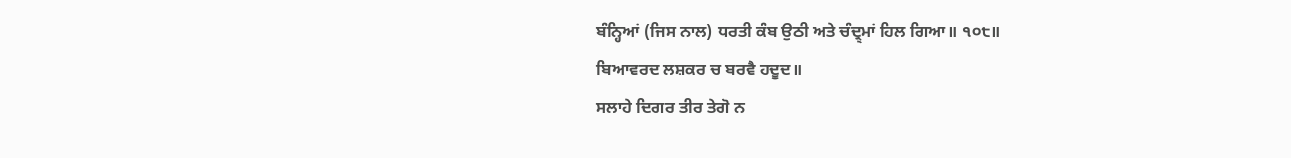ਬੰਨ੍ਹਿਆਂ (ਜਿਸ ਨਾਲ) ਧਰਤੀ ਕੰਬ ਉਠੀ ਅਤੇ ਚੰਦ੍ਰ੍ਮਾਂ ਹਿਲ ਗਿਆ॥ ੧੦੮॥
ਬਿਆਵਰਦ ਲਸ਼ਕਰ ਚ ਬਰਵੈ ਹਦੂਦ॥
ਸਲਾਹੇ ਦਿਗਰ ਤੀਰ ਤੇਗੋ ਨ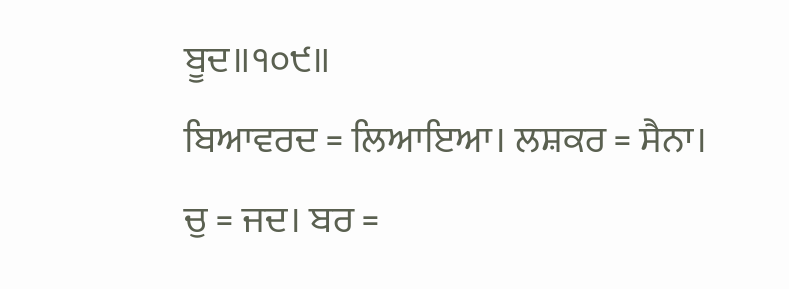ਬੂਦ॥੧੦੯॥
ਬਿਆਵਰਦ = ਲਿਆਇਆ। ਲਸ਼ਕਰ = ਸੈਨਾ। ਚੁ = ਜਦ। ਬਰ =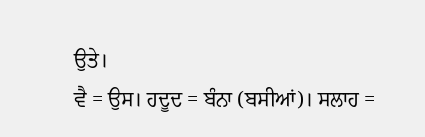ਉਤੇ।
ਵੈ = ਉਸ। ਹਦੂਦ = ਬੰਨਾ (ਬਸੀਆਂ)। ਸਲਾਹ =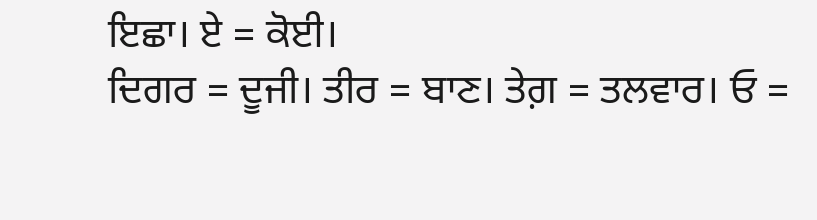ਇਛਾ। ਏ = ਕੋਈ।
ਦਿਗਰ = ਦੂਜੀ। ਤੀਰ = ਬਾਣ। ਤੇਗ਼ = ਤਲਵਾਰ। ਓ =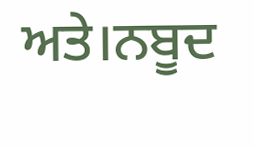ਅਤੇ।ਨਬੂਦ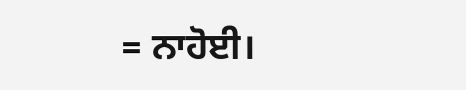= ਨਾਹੋਈ।